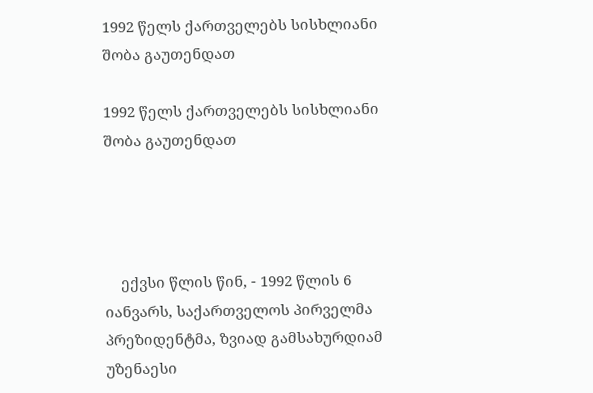1992 წელს ქართველებს სისხლიანი შობა გაუთენდათ

1992 წელს ქართველებს სისხლიანი შობა გაუთენდათ




    ექვსი წლის წინ, - 1992 წლის 6 იანვარს, საქართველოს პირველმა პრეზიდენტმა, ზვიად გამსახურდიამ უზენაესი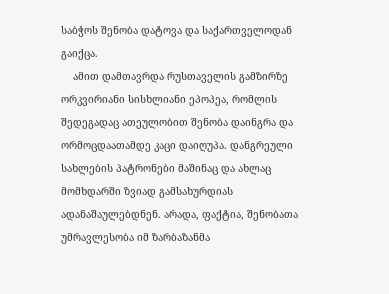საბჭოს შენობა დატოვა და საქართველოდან გაიქცა.
    ამით დამთავრდა რუსთაველის გამზირზე ორკვირიანი სისხლიანი ეპოპეა, რომლის შედეგადაც ათეულობით შენობა დაინგრა და ორმოცდაათამდე კაცი დაიღუპა. დანგრეული სახლების პატრონები მაშინაც და ახლაც მომხდარში ზვიად გამსახურდიას ადანაშაულებდნენ. არადა, ფაქტია, შენობათა უმრავლესობა იმ ზარბაზანმა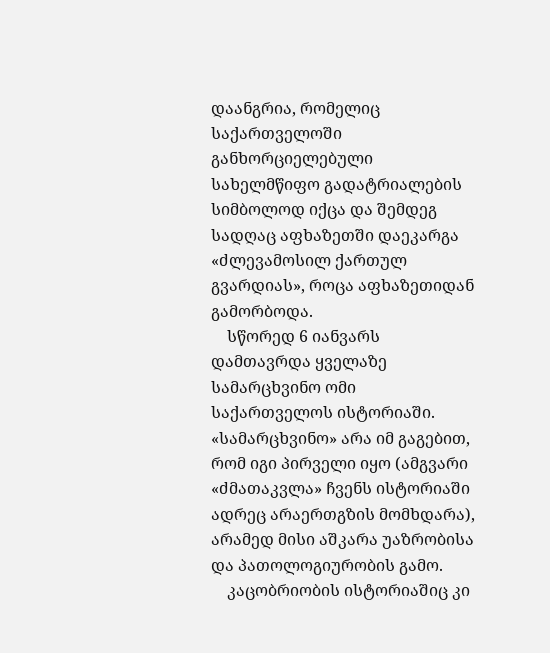დაანგრია, რომელიც საქართველოში განხორციელებული სახელმწიფო გადატრიალების სიმბოლოდ იქცა და შემდეგ სადღაც აფხაზეთში დაეკარგა «ძლევამოსილ ქართულ გვარდიას», როცა აფხაზეთიდან გამორბოდა.
    სწორედ 6 იანვარს დამთავრდა ყველაზე სამარცხვინო ომი საქართველოს ისტორიაში. «სამარცხვინო» არა იმ გაგებით, რომ იგი პირველი იყო (ამგვარი «ძმათაკვლა» ჩვენს ისტორიაში ადრეც არაერთგზის მომხდარა), არამედ მისი აშკარა უაზრობისა და პათოლოგიურობის გამო.
    კაცობრიობის ისტორიაშიც კი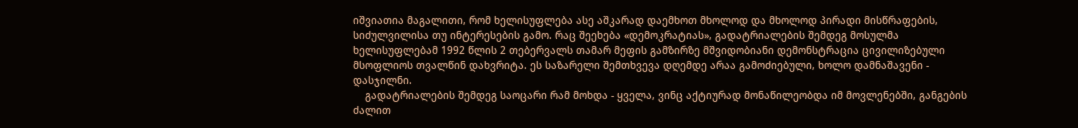იშვიათია მაგალითი, რომ ხელისუფლება ასე აშკარად დაემხოთ მხოლოდ და მხოლოდ პირადი მისწრაფების, სიძულვილისა თუ ინტერესების გამო. რაც შეეხება «დემოკრატიას», გადატრიალების შემდეგ მოსულმა ხელისუფლებამ 1992 წლის 2 თებერვალს თამარ მეფის გამზირზე მშვიდობიანი დემონსტრაცია ცივილიზებული მსოფლიოს თვალწინ დახვრიტა. ეს საზარელი შემთხვევა დღემდე არაა გამოძიებული, ხოლო დამნაშავენი - დასჯილნი.
    გადატრიალების შემდეგ საოცარი რამ მოხდა - ყველა, ვინც აქტიურად მონაწილეობდა იმ მოვლენებში, განგების ძალით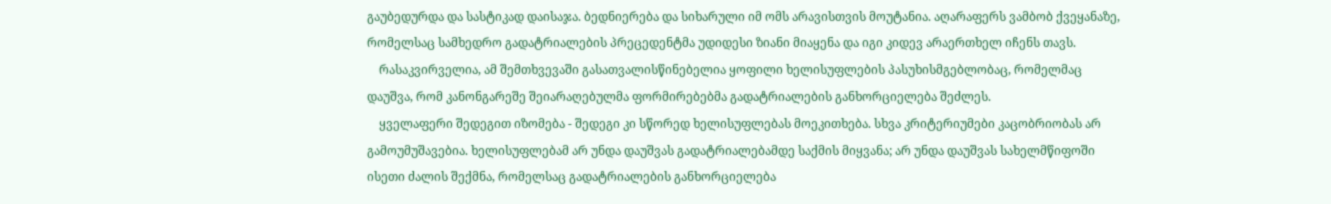გაუბედურდა და სასტიკად დაისაჯა. ბედნიერება და სიხარული იმ ომს არავისთვის მოუტანია. აღარაფერს ვამბობ ქვეყანაზე, რომელსაც სამხედრო გადატრიალების პრეცედენტმა უდიდესი ზიანი მიაყენა და იგი კიდევ არაერთხელ იჩენს თავს.
    რასაკვირველია, ამ შემთხვევაში გასათვალისწინებელია ყოფილი ხელისუფლების პასუხისმგებლობაც, რომელმაც დაუშვა, რომ კანონგარეშე შეიარაღებულმა ფორმირებებმა გადატრიალების განხორციელება შეძლეს.
    ყველაფერი შედეგით იზომება - შედეგი კი სწორედ ხელისუფლებას მოეკითხება. სხვა კრიტერიუმები კაცობრიობას არ გამოუმუშავებია. ხელისუფლებამ არ უნდა დაუშვას გადატრიალებამდე საქმის მიყვანა; არ უნდა დაუშვას სახელმწიფოში ისეთი ძალის შექმნა, რომელსაც გადატრიალების განხორციელება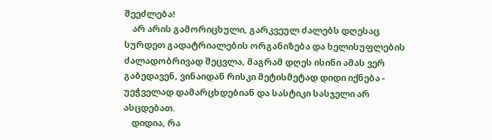შეეძლება!
    არ არის გამორიცხული, გარკვეულ ძალებს დღესაც სურდეთ გადატრიალების ორგანიზება და ხელისუფლების ძალადობრივად შეცვლა, მაგრამ დღეს ისინი ამას ვერ გაბედავენ, ვინაიდან რისკი მეტისმეტად დიდი იქნება - უეჭველად დამარცხდებიან და სასტიკი სასჯელი არ ასცდებათ.
    დიდია, რა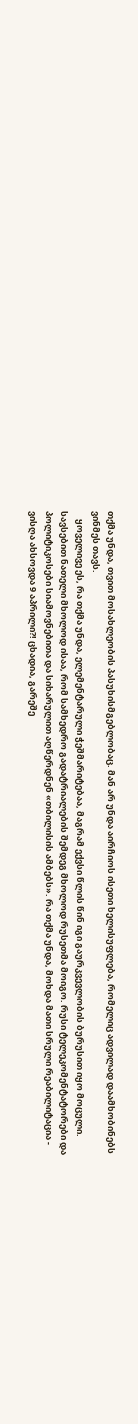თქმა უნდა, თვით მოსახლეობის პასუხისმგებლობაც. მან არ უნდა აირჩიოს ისეთი ხელისუფლება, რომელიც ადვილად დაამხობინებს ვინმეს თავს.
    ყოველივე ეს, რა თქმა უნდა, ელემენტარული ჭეშმარიტებაა, მაგრამ ექვსი წლის წინ იგი გაურკვევლობის ბურუსით იყო მოცული. სავსებით ნათელი მხოლოდ ისაა, რომ სამხედრო გადატრიალების შემდეგ მხოლოდ რუსეთმა მოიგო. რუსი ტელეკომენტატორები და პოლიტიკოსები სიამოვნებითა და სიხარულით აღწერდნენ «თბილისის ამბებს». რა თქმა უნდა, მოხდა მათი სრული რეაბილიტაცია - ვისღა ახსოვდა 9 აპრილი?! ცხადია, გარეშე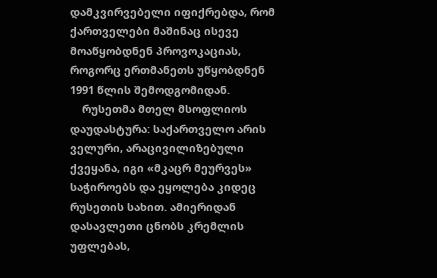დამკვირვებელი იფიქრებდა, რომ ქართველები მაშინაც ისევე მოაწყობდნენ პროვოკაციას, როგორც ერთმანეთს უწყობდნენ 1991 წლის შემოდგომიდან.
    რუსეთმა მთელ მსოფლიოს დაუდასტურა: საქართველო არის ველური, არაცივილიზებული ქვეყანა, იგი «მკაცრ მეურვეს» საჭიროებს და ეყოლება კიდეც რუსეთის სახით. ამიერიდან დასავლეთი ცნობს კრემლის უფლებას,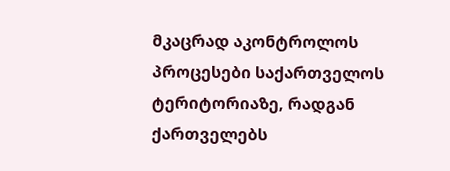მკაცრად აკონტროლოს პროცესები საქართველოს ტერიტორიაზე, რადგან ქართველებს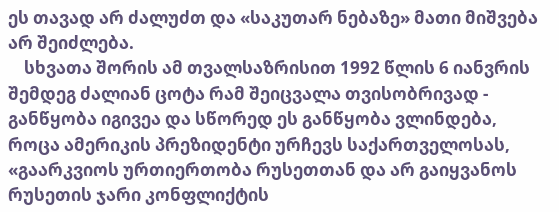ეს თავად არ ძალუძთ და «საკუთარ ნებაზე» მათი მიშვება არ შეიძლება.
    სხვათა შორის ამ თვალსაზრისით 1992 წლის 6 იანვრის შემდეგ ძალიან ცოტა რამ შეიცვალა თვისობრივად - განწყობა იგივეა და სწორედ ეს განწყობა ვლინდება, როცა ამერიკის პრეზიდენტი ურჩევს საქართველოსას, «გაარკვიოს ურთიერთობა რუსეთთან და არ გაიყვანოს რუსეთის ჯარი კონფლიქტის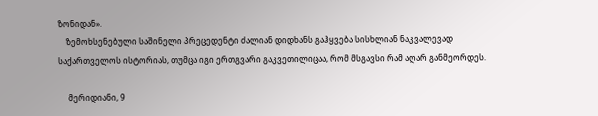ზონიდან».
    ზემოხსენებული საშინელი პრეცედენტი ძალიან დიდხანს გაჰყვება სისხლიან ნაკვალევად საქართველოს ისტორიას, თუმცა იგი ერთგვარი გაკვეთილიცაა, რომ მსგავსი რამ აღარ განმეორდეს.

     მერიდიანი, 9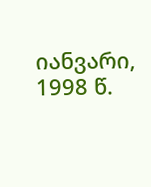იანვარი, 1998 წ.